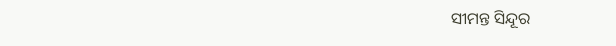ସୀମନ୍ତ ସିନ୍ଦୂର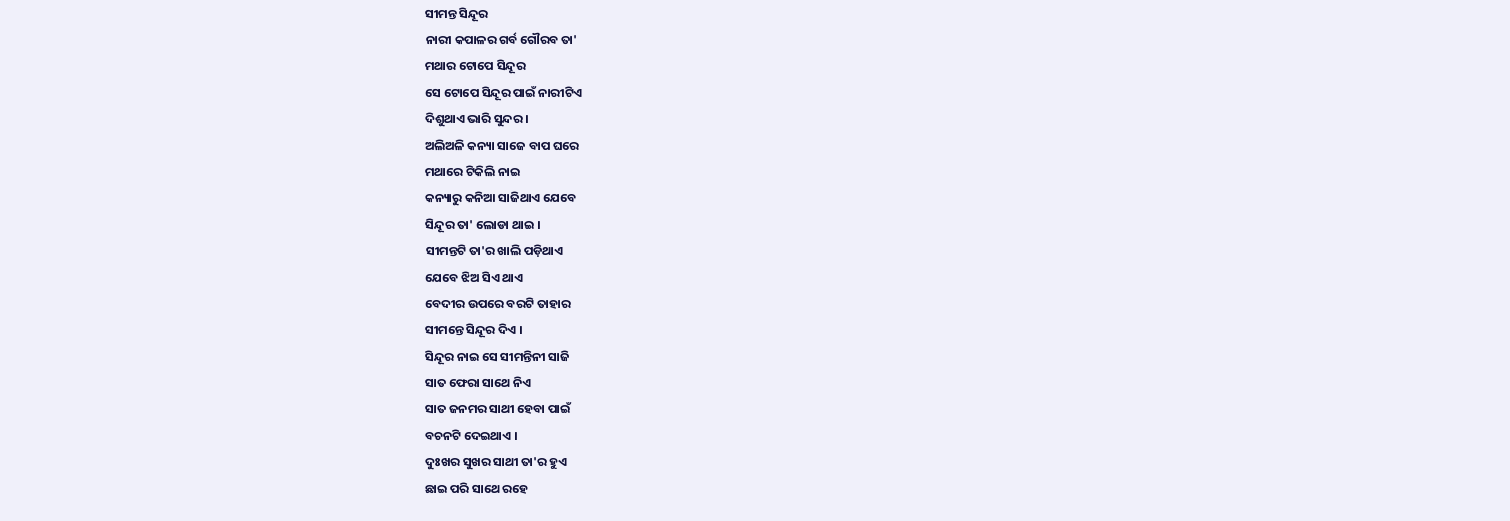ସୀମନ୍ତ ସିନ୍ଦୂର
ନାରୀ କପାଳର ଗର୍ବ ଗୌରବ ତା'
ମଥାର ଟୋପେ ସିନ୍ଦୂର
ସେ ଟୋପେ ସିନ୍ଦୂର ପାଇଁ ନାରୀଟିଏ
ଦିଶୁଥାଏ ଭାରି ସୁନ୍ଦର ।
ଅଲିଅଳି କନ୍ୟା ସାଜେ ବାପ ଘରେ
ମଥାରେ ଟିକିଲି ନାଇ
କନ୍ୟାରୁ କନିଆ ସାଜିଥାଏ ଯେବେ
ସିନ୍ଦୂର ତା' ଲୋଡା ଥାଇ ।
ସୀମନ୍ତଟି ତା'ର ଖାଲି ପଡ଼ିଥାଏ
ଯେବେ ଝିଅ ସିଏ ଥାଏ
ବେଦୀର ଉପରେ ବରଟି ତାହାର
ସୀମନ୍ତେ ସିନ୍ଦୂର ଦିଏ ।
ସିନ୍ଦୂର ନାଇ ସେ ସୀମନ୍ତିନୀ ସାଜି
ସାତ ଫେରା ସାଥେ ନିଏ
ସାତ ଜନମର ସାଥୀ ହେବା ପାଇଁ
ବଚନଟି ଦେଇଥାଏ ।
ଦୁଃଖର ସୁଖର ସାଥୀ ତା'ର ହୁଏ
ଛାଇ ପରି ସାଥେ ରହେ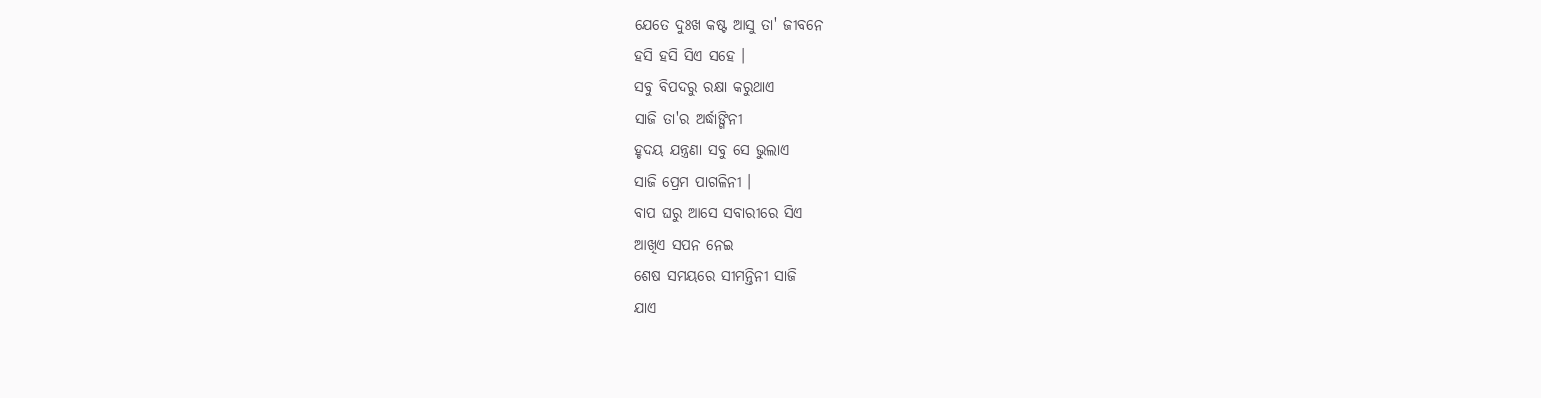ଯେତେ ଦୁଃଖ କଷ୍ଟ ଆସୁ ତା' ଜୀବନେ
ହସି ହସି ସିଏ ସହେ ।
ସବୁ ବିପଦରୁ ରକ୍ଷା କରୁଥାଏ
ସାଜି ତା'ର ଅର୍ଦ୍ଧାଙ୍ଗିନୀ
ହୃଦୟ ଯନ୍ତ୍ରଣା ସବୁ ସେ ଭୁଲାଏ
ସାଜି ପ୍ରେମ ପାଗଳିନୀ ।
ବାପ ଘରୁ ଆସେ ସବାରୀରେ ସିଏ
ଆଖିଏ ସପନ ନେଇ
ଶେଷ ସମୟରେ ସୀମନ୍ତିନୀ ସାଜି
ଯାଏ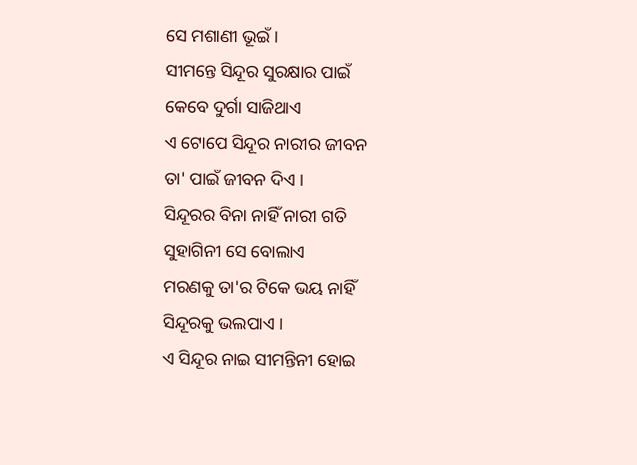ସେ ମଶାଣୀ ଭୂଇଁ ।
ସୀମନ୍ତେ ସିନ୍ଦୂର ସୁରକ୍ଷାର ପାଇଁ
କେବେ ଦୁର୍ଗା ସାଜିଥାଏ
ଏ ଟୋପେ ସିନ୍ଦୂର ନାରୀର ଜୀବନ
ତା' ପାଇଁ ଜୀବନ ଦିଏ ।
ସିନ୍ଦୂରର ବିନା ନାହିଁ ନାରୀ ଗତି
ସୁହାଗିନୀ ସେ ବୋଲାଏ
ମରଣକୁ ତା'ର ଟିକେ ଭୟ ନାହିଁ
ସିନ୍ଦୂରକୁ ଭଲପାଏ ।
ଏ ସିନ୍ଦୂର ନାଇ ସୀମନ୍ତିନୀ ହୋଇ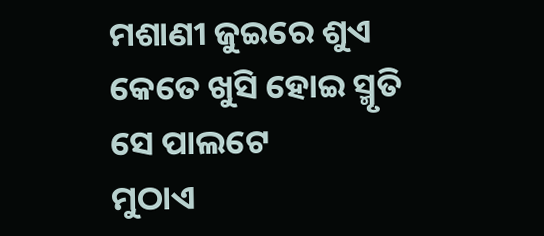ମଶାଣୀ ଜୁଇରେ ଶୁଏ
କେତେ ଖୁସି ହୋଇ ସ୍ମୃତି ସେ ପାଲଟେ
ମୁଠାଏ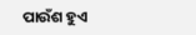ପାଉଁଶ ହୁଏ